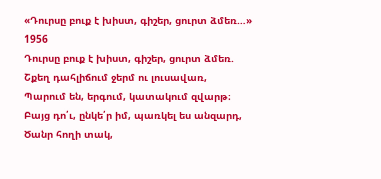«Դուրսը բուք է խիստ, գիշեր, ցուրտ ձմեռ…»
1956
Դուրսը բուք է խիստ, գիշեր, ցուրտ ձմեռ.
Շքեղ դահլիճում ջերմ ու լուսավառ,
Պարում են, երգում, կատակում զվարթ։
Բայց դո՛ւ, ընկե՛ր իմ, պառկել ես անզարդ,
Ծանր հողի տակ,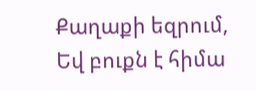Քաղաքի եզրում,
Եվ բուքն է հիմա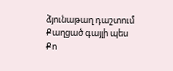ձյունաթաղ դաշտում
Քաղցած գայլի պես
Քո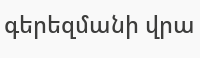գերեզմանի վրա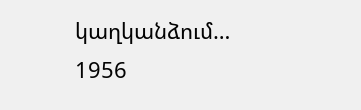կաղկանձում…
1956